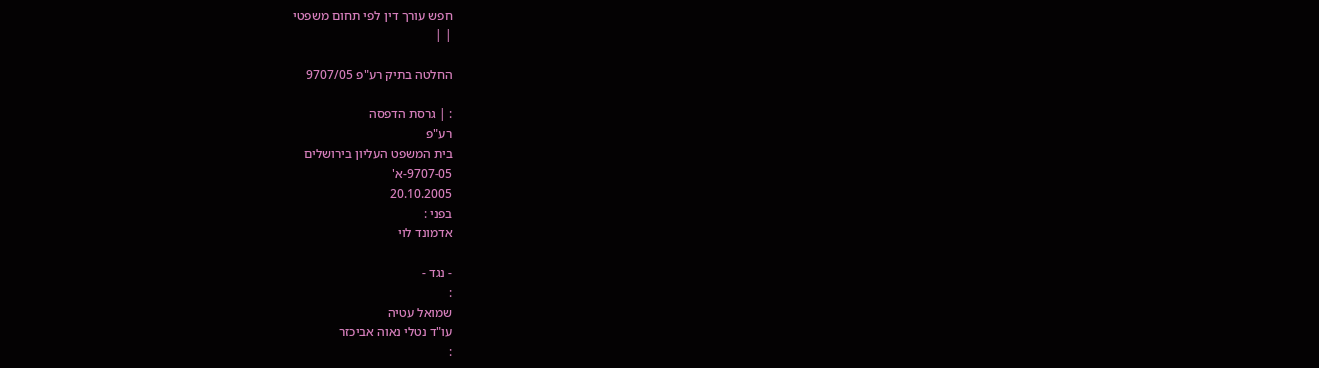חפש עורך דין לפי תחום משפטי
| |

החלטה בתיק רע"פ 9707/05

: | גרסת הדפסה
רע"פ
בית המשפט העליון בירושלים
9707-05-א'
20.10.2005
בפני :
אדמונד לוי

- נגד -
:
שמואל עטיה
עו"ד נטלי נאוה אביכזר
: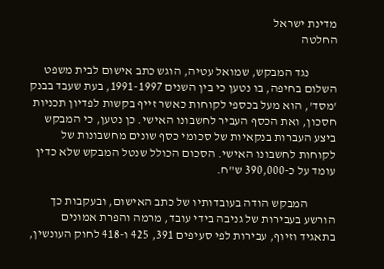מדינת ישראל
החלטה

           נגד המבקש, שמואל עטיה, הוגש כתב אישום לבית משפט השלום בחיפה, בו נטען כי בין השנים 1991-1997, בעת שעבד בבנק 'מסד', הוא מעל בכספי לקוחות כאשר זייף בקשות לפדיון תכניות חסכון, ואת הכסף העביר לחשבונו האישי. כן נטען, כי המבקש ביצע העברות בנקאיות של סכומי כסף שונים מחשבונות של לקוחות לחשבונו האישי. הסכום הכולל שנטל המבקש שלא כדין עומד על כ-390,000 ש"ח.

           המבקש הודה בעובדותיו של כתב האישום, ובעקבות כך הורשע בעבירות של גניבה בידי עובד, מרמה והפרת אמונים בתאגיד וזיוף, עבירות לפי סעיפים 391, 425 ו-418 לחוק העונשין,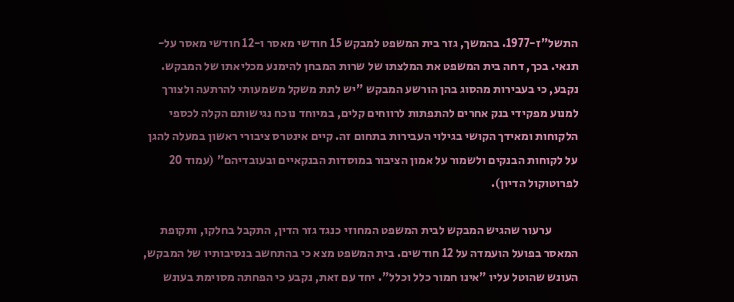התשל"ז-1977. בהמשך, גזר בית המשפט למבקש 15 חודשי מאסר ו-12 חודשי מאסר על-תנאי. בכך, דחה בית המשפט את המלצתו של שרות המבחן להימנע מכליאתו של המבקש. נקבע, כי בעבירות מהסוג בהן הורשע המבקש "יש לתת משקל משמעותי להרתעה ולצורך למנוע מפקידי בנק אחרים להתפתות לרווחים קלים, במיוחד נוכח נגישותם הקלה לכספי הלקוחות ומאידך הקושי בגילוי העבירות בתחום זה. קיים אינטרס ציבורי ראשון במעלה להגן על לקוחות הבנקים ולשמור על אמון הציבור במוסדות הבנקאיים ובעובדיהם" (עמוד 20 לפרוטוקול הדיון).

           ערעור שהגיש המבקש לבית המשפט המחוזי כנגד גזר הדין, התקבל בחלקו, ותקופת המאסר בפועל הועמדה על 12 חודשים. בית המשפט מצא כי בהתחשב בנסיבותיו של המבקש, העונש שהוטל עליו "אינו חמור כלל וכלל". יחד עם זאת, נקבע כי הפחתה מסוימת בעונש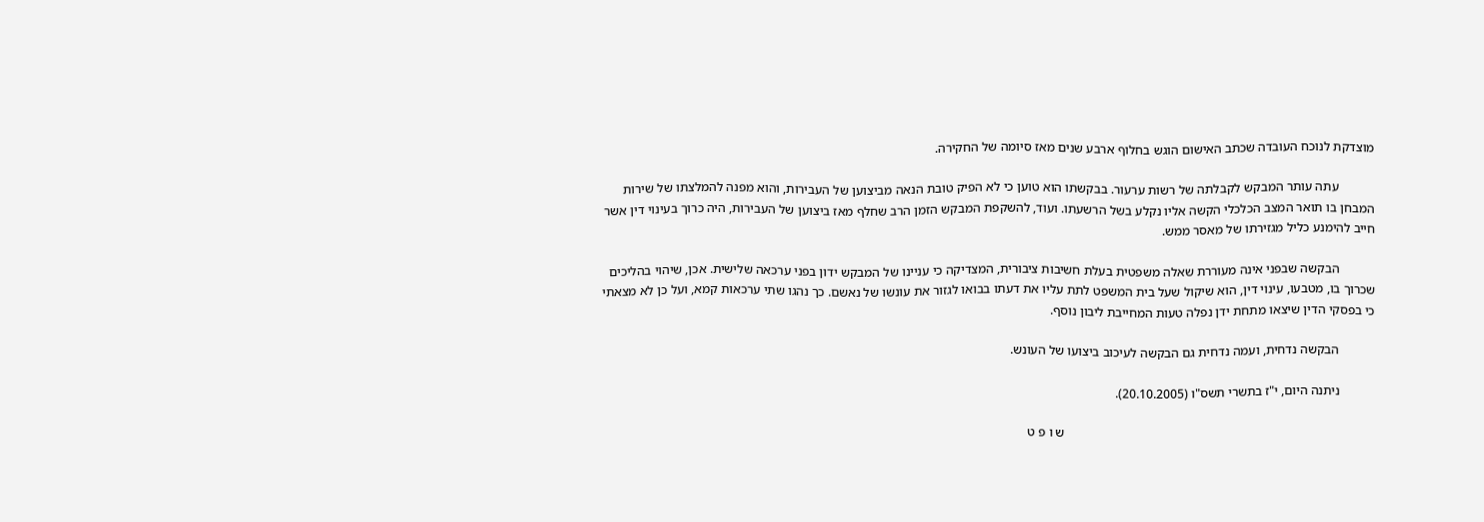מוצדקת לנוכח העובדה שכתב האישום הוגש בחלוף ארבע שנים מאז סיומה של החקירה.

           עתה עותר המבקש לקבלתה של רשות ערעור. בבקשתו הוא טוען כי לא הפיק טובת הנאה מביצוען של העבירות, והוא מפנה להמלצתו של שירות המבחן בו תואר המצב הכלכלי הקשה אליו נקלע בשל הרשעתו. ועוד, להשקפת המבקש הזמן הרב שחלף מאז ביצוען של העבירות, היה כרוך בעינוי דין אשר חייב להימנע כליל מגזירתו של מאסר ממש.

           הבקשה שבפני אינה מעוררת שאלה משפטית בעלת חשיבות ציבורית, המצדיקה כי עניינו של המבקש ידון בפני ערכאה שלישית. אכן, שיהוי בהליכים שכרוך בו, מטבעו, עינוי דין, הוא שיקול שעל בית המשפט לתת עליו את דעתו בבואו לגזור את עונשו של נאשם. כך נהגו שתי ערכאות קמא, ועל כן לא מצאתי כי בפסקי הדין שיצאו מתחת ידן נפלה טעות המחייבת ליבון נוסף.

           הבקשה נדחית, ועמה נדחית גם הבקשה לעיכוב ביצועו של העונש.

           ניתנה היום, י"ז בתשרי תשס"ו (20.10.2005).

                                                                                                ש ו פ ט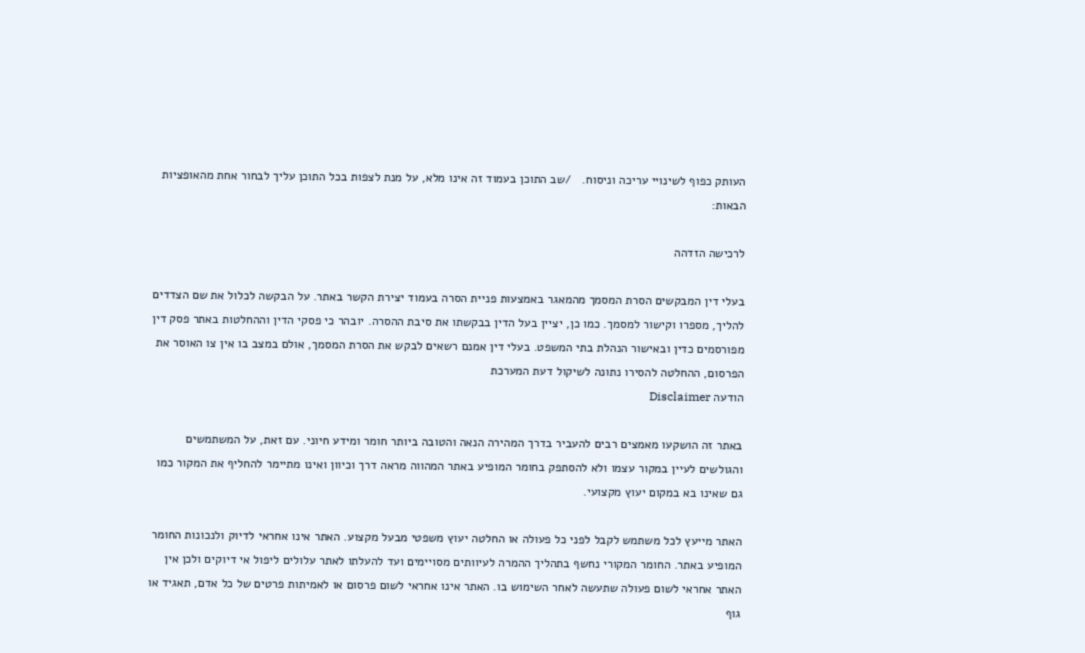העותק כפוף לשינויי עריכה וניסוח.   /שב התוכן בעמוד זה אינו מלא, על מנת לצפות בכל התוכן עליך לבחור אחת מהאופציות הבאות:

לרכישה הזדהה

בעלי דין המבקשים הסרת המסמך מהמאגר באמצעות פניית הסרה בעמוד יצירת הקשר באתר. על הבקשה לכלול את שם הצדדים להליך, מספרו וקישור למסמך. כמו כן, יציין בעל הדין בבקשתו את סיבת ההסרה. יובהר כי פסקי הדין וההחלטות באתר פסק דין מפורסמים כדין ובאישור הנהלת בתי המשפט. בעלי דין אמנם רשאים לבקש את הסרת המסמך, אולם במצב בו אין צו האוסר את הפרסום, ההחלטה להסירו נתונה לשיקול דעת המערכת
הודעה Disclaimer

באתר זה הושקעו מאמצים רבים להעביר בדרך המהירה הנאה והטובה ביותר חומר ומידע חיוני. עם זאת, על המשתמשים והגולשים לעיין במקור עצמו ולא להסתפק בחומר המופיע באתר המהווה מראה דרך וכיוון ואינו מתיימר להחליף את המקור כמו גם שאינו בא במקום יעוץ מקצועי.

האתר מייעץ לכל משתמש לקבל לפני כל פעולה או החלטה יעוץ משפטי מבעל מקצוע. האתר אינו אחראי לדיוק ולנכונות החומר המופיע באתר. החומר המקורי נחשף בתהליך ההמרה לעיוותים מסויימים ועד להעלתו לאתר עלולים ליפול אי דיוקים ולכן אין האתר אחראי לשום פעולה שתעשה לאחר השימוש בו. האתר אינו אחראי לשום פרסום או לאמיתות פרטים של כל אדם, תאגיד או גוף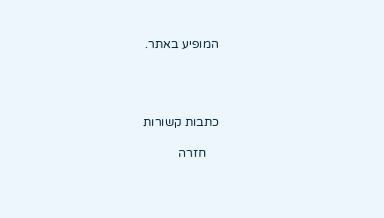המופיע באתר.




כתבות קשורות

    חזרה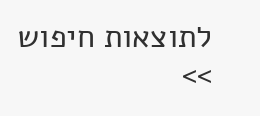לתוצאות חיפוש >>